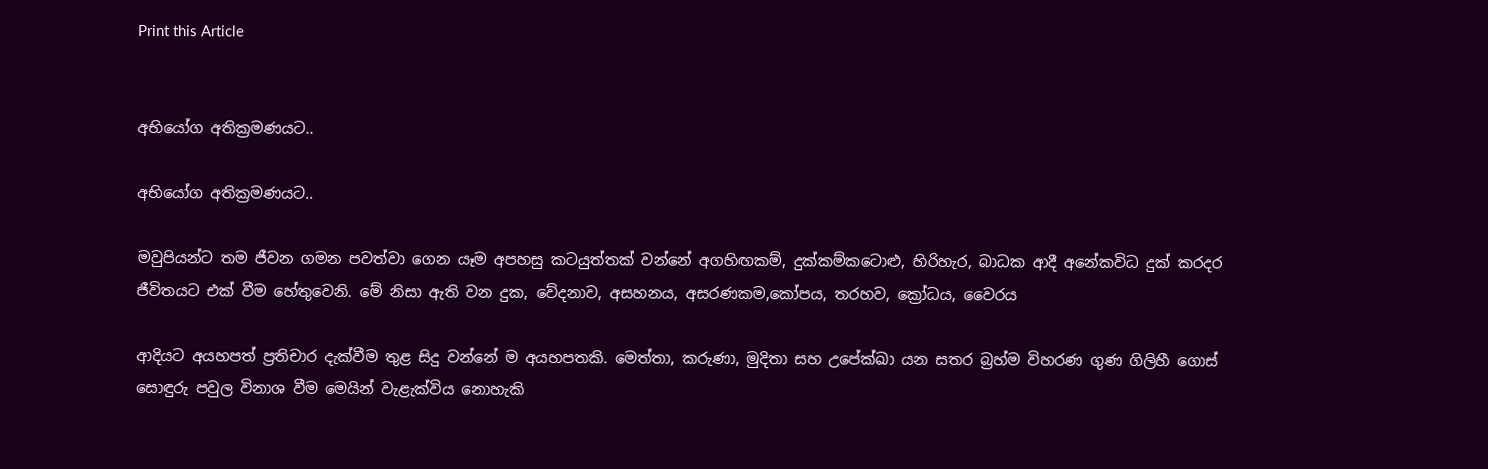Print this Article


අභියෝග අතික්‍රමණයට..

අභියෝග අතික්‍රමණයට..

මවුපියන්ට තම ජීවන ගමන පවත්වා ගෙන යෑම අපහසු කටයුත්තක් වන්නේ අගහිඟකම්, දුක්කම්කටොළු, හිරිහැර, බාධක ආදී අනේකවිධ දුක් කරදර ජීවිතයට එක් වීම හේතුවෙනි. මේ නිසා ඇති වන දුක, වේදනාව, අසහනය, අසරණකම,කෝපය, තරහව, ක්‍රෝධය, වෛරය

ආදියට අයහපත් ප්‍රතිචාර දැක්වීම තුළ සිදු වන්නේ ම අයහපතකි. මෙත්තා, කරුණා, මුදිතා සහ උපේක්ඛා යන සතර බ්‍රහ්ම විහරණ ගුණ ගිලිහී ගොස් සොඳුරු පවුල විනාශ වීම මෙයින් වැළැක්විය නොහැකි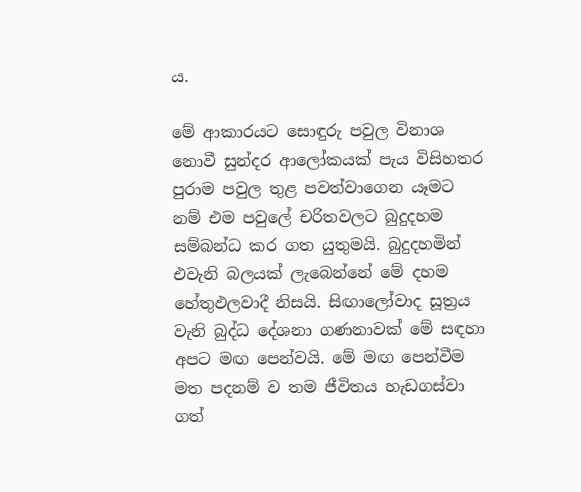ය.

මේ ආකාරයට සොඳුරු පවුල විනාශ නොවී සුන්දර ආලෝකයක් පැය විසිහතර පුරාම පවුල තුළ පවත්වාගෙන යෑමට නම් එම පවුලේ චරිතවලට බුදුදහම සම්බන්ධ කර ගත යුතුමයි. බුදුදහමින් එවැනි බලයක් ලැබෙන්නේ මේ දහම හේතුඵලවාදී නිසයි. සිඟාලෝවාද සූත්‍රය වැනි බුද්ධ දේශනා ගණනාවක් මේ සඳහා අපට මඟ පෙන්වයි. මේ මඟ පෙන්වීම මත පදනම් ව තම ජීවිතය හැඩගස්වා ගත්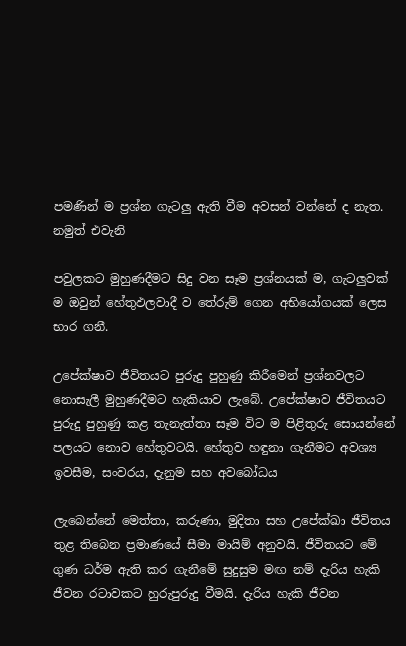පමණින් ම ප්‍රශ්න ගැටලු ඇති වීම අවසන් වන්නේ ද නැත. නමුත් එවැනි

පවුලකට මුහුණදීමට සිදු වන සෑම ප්‍රශ්නයක් ම, ගැටලුවක් ම ඔවුන් හේතුඵලවාදී ව තේරුම් ගෙන අභියෝගයක් ලෙස භාර ගනී.

උපේක්ෂාව ජීවිතයට පුරුදු පුහුණු කිරීමෙන් ප්‍රශ්නවලට නොසැලී මුහුණදීමට හැකියාව ලැබේ. උපේක්ෂාව ජීවිතයට පුරුදු පුහුණු කළ තැනැත්තා සෑම විට ම පිළිතුරු සොයන්නේ පලයට නොව හේතුවටයි. හේතුව හඳුනා ගැනීමට අවශ්‍ය ඉවසීම, සංවරය, දැනුම සහ අවබෝධය

ලැබෙන්නේ මෙත්තා, කරුණා, මුදිතා සහ උපේක්ඛා ජීවිතය තුළ තිබෙන ප්‍රමාණයේ සීමා මායිම් අනුවයි. ජීවිතයට මේ ගුණ ධර්ම ඇති කර ගැනීමේ සුදුසුම මඟ නම් දැරිය හැකි ජීවන රටාවකට හුරුපුරුදු වීමයි. දැරිය හැකි ජීවන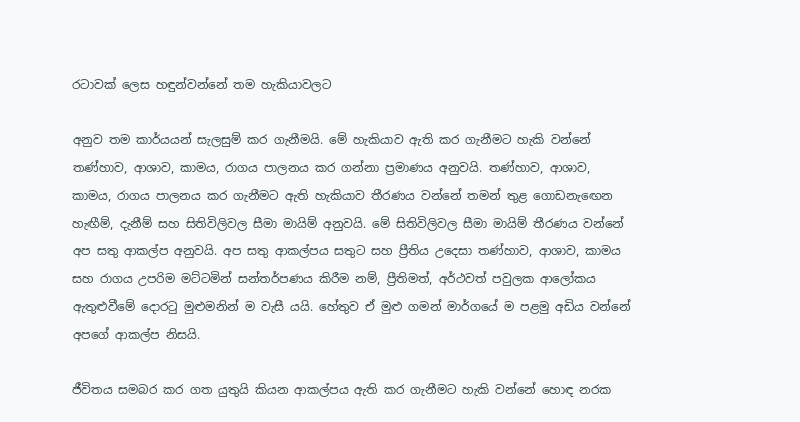රටාවක් ලෙස හඳුන්වන්නේ තම හැකියාවලට

අනුව තම කාර්යයන් සැලසුම් කර ගැනීමයි. මේ හැකියාව ඇති කර ගැනීමට හැකි වන්නේ තණ්හාව, ආශාව, කාමය, රාගය පාලනය කර ගන්නා ප්‍රමාණය අනුවයි. තණ්හාව, ආශාව, කාමය, රාගය පාලනය කර ගැනීමට ඇති හැකියාව තීරණය වන්නේ තමන් තුළ ගොඩනැඟෙන හැඟීම්, දැනීම් සහ සිතිවිලිවල සීමා මායිම් අනුවයි. මේ සිතිවිලිවල සීමා මායිම් තීරණය වන්නේ අප සතු ආකල්ප අනුවයි. අප සතු ආකල්පය සතුට සහ ප්‍රීතිය උදෙසා තණ්හාව, ආශාව, කාමය සහ රාගය උපරිම මට්ටමින් සන්තර්පණය කිරීම නම්, ප්‍රීතිමත්, අර්ථවත් පවුලක ආලෝකය ඇතුළුවීමේ දොරටු මුළුමනින් ම වැසී යයි. හේතුව ඒ මුළු ගමන් මාර්ගයේ ම පළමු අඩිය වන්නේ අපගේ ආකල්ප නිසයි.

ජීවිතය සමබර කර ගත යුතුයි කියන ආකල්පය ඇති කර ගැනීමට හැකි වන්නේ හොඳ නරක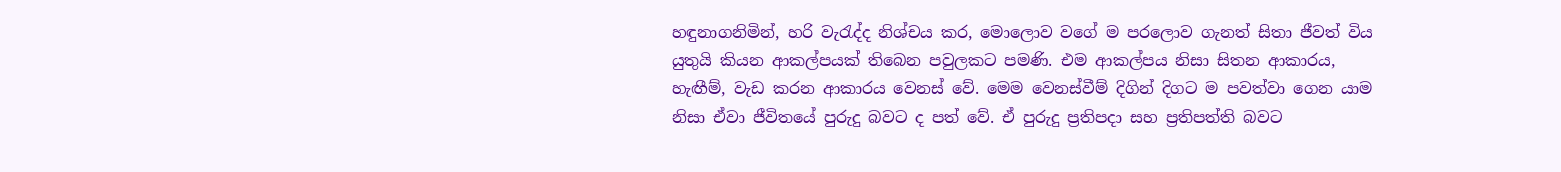හඳුනාගනිමින්, හරි වැරැද්ද නිශ්චය කර, මොලොව වගේ ම පරලොව ගැනත් සිතා ජීවත් විය යුතුයි කියන ආකල්පයක් තිබෙන පවුලකට පමණි. එම ආකල්පය නිසා සිතන ආකාරය, හැඟීම්, වැඩ කරන ආකාරය වෙනස් වේ. මෙම වෙනස්වීම් දිගින් දිගට ම පවත්වා ගෙන යාම නිසා ඒවා ජීවිතයේ පුරුදු බවට ද පත් වේ. ඒ පුරුදු ප්‍රතිපදා සහ ප්‍රතිපත්ති බවට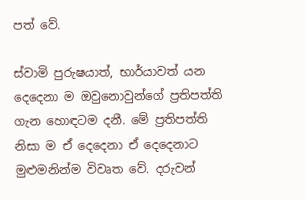පත් වේ.

ස්වාමි පුරුෂයාත්, භාර්යාවත් යන දෙදෙනා ම ඔවුනොවුන්ගේ ප්‍රතිපත්ති ගැන හොඳටම දනී. මේ ප්‍රතිපත්ති නිසා ම ඒ දෙදෙනා ඒ දෙදෙනාට මුළුමනින්ම විවෘත වේ. දරුවන්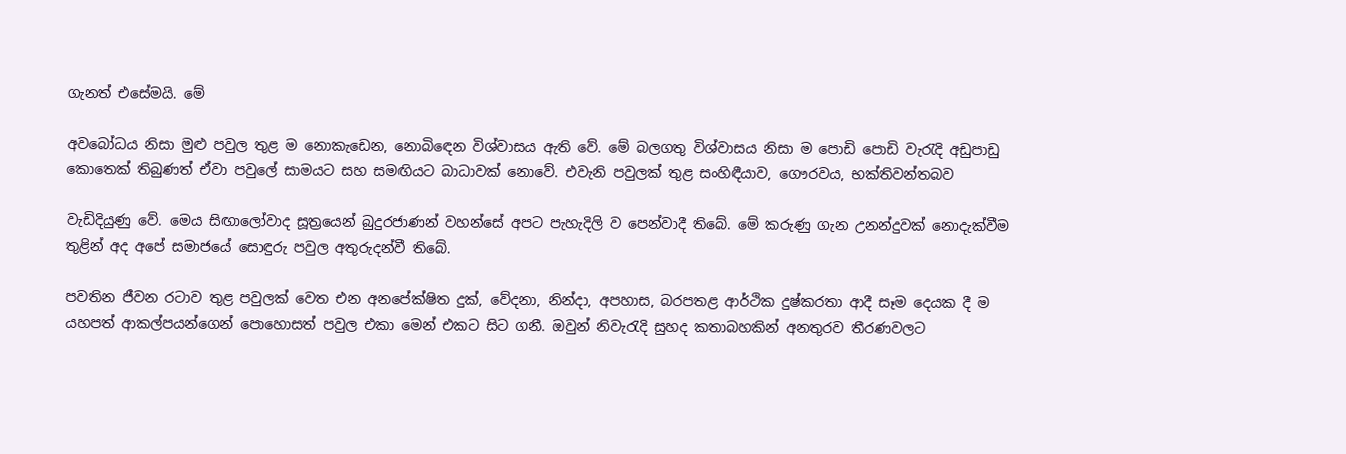ගැනත් එසේමයි. මේ

අවබෝධය නිසා මුළු පවුල තුළ ම නොකැඩෙන, නොබිඳෙන විශ්වාසය ඇති වේ. මේ බලගතු විශ්වාසය නිසා ම පොඩි පොඩි වැරැදි අඩුපාඩු කොතෙක් තිබුණත් ඒවා පවුලේ සාමයට සහ සමඟියට බාධාවක් නොවේ. එවැනි පවුලක් තුළ සංහිඳීයාව, ගෞරවය, භක්තිවන්තබව

වැඩිදියුණු වේ. මෙය සිඟාලෝවාද සූත්‍රයෙන් බුදුරජාණන් වහන්සේ අපට පැහැදිලි ව පෙන්වාදී තිබේ. මේ කරුණු ගැන උනන්දුවක් නොදැක්වීම තුළින් අද අපේ සමාජයේ සොඳුරු පවුල අතුරුදන්වී තිබේ.

පවතින ජීවන රටාව තුළ පවුලක් වෙත එන අනපේක්ෂිත දුක්, වේදනා, නින්දා, අපහාස, බරපතළ ආර්ථික දුෂ්කරතා ආදී සෑම දෙයක දී ම යහපත් ආකල්පයන්ගෙන් පොහොසත් පවුල එකා මෙන් එකට සිට ගනී. ඔවුන් නිවැරැදි සුහද කතාබහකින් අනතුරව තීරණවලට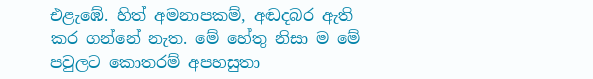එළැඹේ. හිත් අමනාපකම්, අඬදබර ඇති කර ගන්නේ නැත. මේ හේතු නිසා ම මේ පවුලට කොතරම් අපහසුතා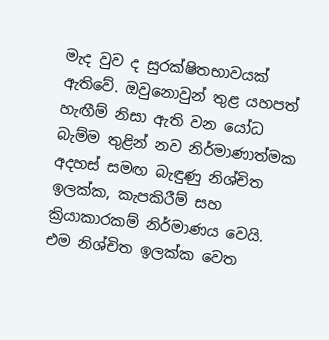මැද වුව ද සුරක්ෂිතභාවයක් ඇතිවේ. ඔවුනොවුන් තුළ යහපත් හැඟීම් නිසා ඇති වන යෝධ බැම්ම තුළින් නව නිර්මාණාත්මක අදහස් සමඟ බැඳුණු නිශ්චිත ඉලක්ක, කැපකිරීම් සහ ක්‍රියාකාරකම් නිර්මාණය වෙයි. එම නිශ්චිත ඉලක්ක වෙත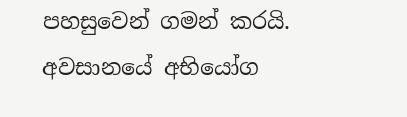පහසුවෙන් ගමන් කරයි. අවසානයේ අභියෝග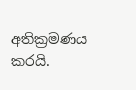අතික්‍රමණය කරයි.